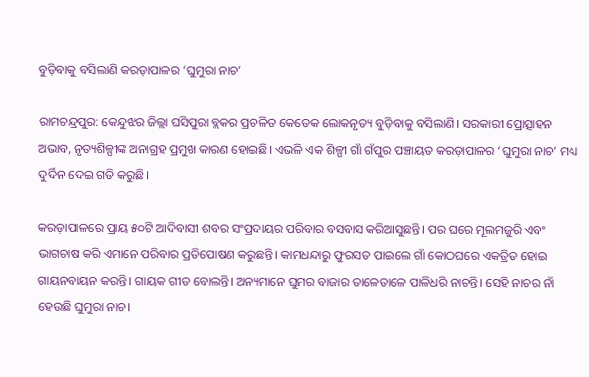ବୁଡ଼ିବାକୁ ବସିଲାଣି କରଡ଼ାପାଳର ‘ଘୁମୁରା ନାଚ’

ରାମଚନ୍ଦ୍ରପୁର: କେନ୍ଦୁଝର ଜିଲ୍ଲା ଘସିପୁରା ବ୍ଲକର ପ୍ରଚଳିତ କେତେକ ଲୋକନୃତ୍ୟ ବୁଡ଼ିବାକୁ ବସିଲାଣି। ସରକାରୀ ପ୍ରୋତ୍ସାହନ ଅଭାବ, ନୃତ୍ୟଶିଳ୍ପୀଙ୍କ ଅନାଗ୍ରହ ପ୍ରମୁଖ କାରଣ ହୋଇଛି। ଏଭଳି ଏକ ଶିଳ୍ପୀ ଗାଁ ଗଁପୁର ପଞ୍ଚାୟତ କରଡ଼ାପାଳର ‘ଘୁମୁରା ନାଚ’ ମଧ୍ୟ ଦୁର୍ଦିନ ଦେଇ ଗତି କରୁଛି।

କରଡ଼ାପାଳରେ ପ୍ରାୟ ୫୦ଟି ଆଦିବାସୀ ଶବର ସଂପ୍ରଦାୟର ପରିବାର ବସବାସ କରିଆସୁଛନ୍ତି। ପର ଘରେ ମୂଲମଜୁରି ଏବଂ ଭାଗଚାଷ କରି ଏମାନେ ପରିବାର ପ୍ରତିପୋଷଣ କରୁଛନ୍ତି। କାମଧନ୍ଦାରୁ ଫୁରସତ ପାଇଲେ ଗାଁ କୋଠଘରେ ଏକତ୍ରିତ ହୋଇ ଗାୟନବାୟନ କରନ୍ତି। ଗାୟକ ଗୀତ ବୋଲନ୍ତି। ଅନ୍ୟମାନେ ଘୁମର ବାଜାର ତାଳେତାଳେ ପାଳିଧରି ନାଚନ୍ତି। ସେହି ନାଚର ନାଁ ହେଉଛି ଘୁମୁରା ନାଚ।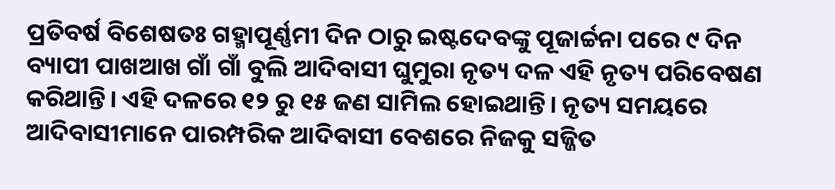ପ୍ରତିବର୍ଷ ବିଶେଷତଃ ଗହ୍ମାପୂର୍ଣ୍ଣମୀ ଦିନ ଠାରୁ ଇଷ୍ଟଦେବଙ୍କୁ ପୂଜାର୍ଚ୍ଚନା ପରେ ୯ ଦିନ ବ୍ୟାପୀ ପାଖଆଖ ଗାଁ ଗାଁ ବୁଲି ଆଦିବାସୀ ଘୁମୁରା ନୃତ୍ୟ ଦଳ ଏହି ନୃତ୍ୟ ପରିବେଷଣ କରିଥାନ୍ତି। ଏହି ଦଳରେ ୧୨ ରୁ ୧୫ ଜଣ ସାମିଲ ହୋଇଥାନ୍ତି। ନୃତ୍ୟ ସମୟରେ ଆଦିବାସୀମାନେ ପାରମ୍ପରିକ ଆଦିବାସୀ ବେଶରେ ନିଜକୁ ସଜ୍ଜିତ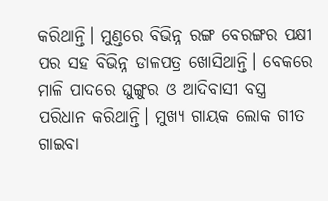କରିଥାନ୍ତି। ମୁଣ୍ତରେ ବିଭିନ୍ନ ରଙ୍ଗ ବେରଙ୍ଗର ପକ୍ଷୀ ପର ସହ ବିଭିନ୍ନ ଡାଳପତ୍ର ଖୋସିଥାନ୍ତି। ବେକରେ ମାଳି ପାଦରେ ଘୁଙ୍ଗୁର ଓ ଆଦିବାସୀ ବସ୍ତ୍ର ପରିଧାନ କରିଥାନ୍ତି। ମୁଖ୍ୟ ଗାୟକ ଲୋକ ଗୀତ ଗାଇବା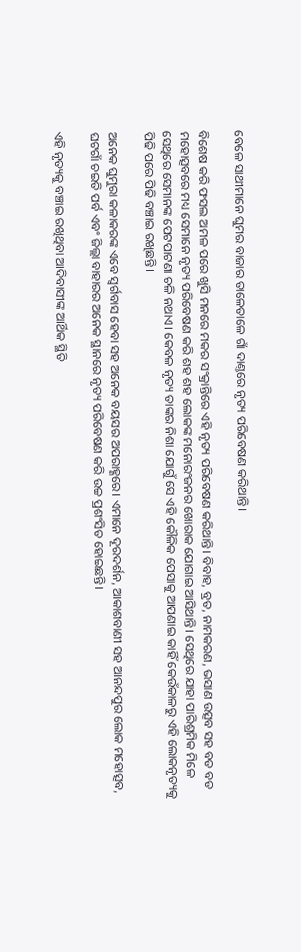ବେଳେ ସାଥୀମାନେ ଘୁମର ବାଜାର ତାଳେତାଳେ ଗାଁ ଦାଣ୍ତରେ ନୃତ୍ୟ ପରିବେଷଣ କରିଥାନ୍ତି।

ବିଶେଷ କରି ଫସଲ ଅମଳ ପରେ ଖୁସି ମନରେ ମକର ସଂକ୍ରାନ୍ତିରେ ଏହି ନୃତ୍ୟ ପରିବେଷଣ କରିଥାନ୍ତି। ବିବାହ, ବ୍ରତ, ନାମକରଣ, ଭସାଣ ଉତ୍ସବ ସହ ବଡ ବଡ ମହୋତ୍ସବରେ ମଧ୍ୟ ସେମାନେ ନୃତ୍ୟ ପରିବେଷଣ କରି ଶହ ଶହ ଲୋକଙ୍କ ମନୋରଂଜନର ଖୋରାକ ଯୋଗାଇ ଆସିଥାନ୍ତି। ସେଥିରେ ଯାହା ପାରିଶ୍ରମିକ ମିଳେ ସେଥିରେ ସେମାନଙ୍କ ପେଟପାଟଣା ଚଳି ନଥାଏ। କେବଳ ନୃତ୍ୟ ତାଙ୍କର ନିଶା ଯୋଗୁଁ ସେ ଏହି କୌଳିକ ପେସାକୁ ଆପଣାଇ କାହିଁ କେଉଁକାଳରୁ ଏହି ଲୋକନୃତ୍ୟକୁ ପିଢି ପରେ ପିଢି ବଞ୍ଚାଇ ରଖିଛନ୍ତି।

ଅନେକ ଘୁମୁରା କଳାକରଙ୍କ ଏବେ ସ୍ବର୍ଗବାସ ହେବା ସହ ଅନେକ ବୟସର ଅପରାହ୍ଣରେ। ଏମାନେ ଦୂରଦର୍ଶନ, ଆକାଶବାଣୀ ସହ ଆନନ୍ଦପୁର ଲୋକ ମହୋତ୍ସବ, ଘଟଗାଁ ଚଇତି ପର୍ବ ଏବଂ ଜିଲ୍ଲା ବାହାରର ଅନେକ ସ୍ଥାନରେ ନୃତ୍ୟ ପରିବେଷଣ କରି ଉଚ୍ଚ ପ୍ରଶଂସିତ ହୋଇଛନ୍ତି।

ଏହି ନୃତ୍ୟକୁ ବଞ୍ଚାଇ ରଖିଥିବା ଆଦିବାସୀଙ୍କ ଆର୍ଥିକ ସ୍ଥିତି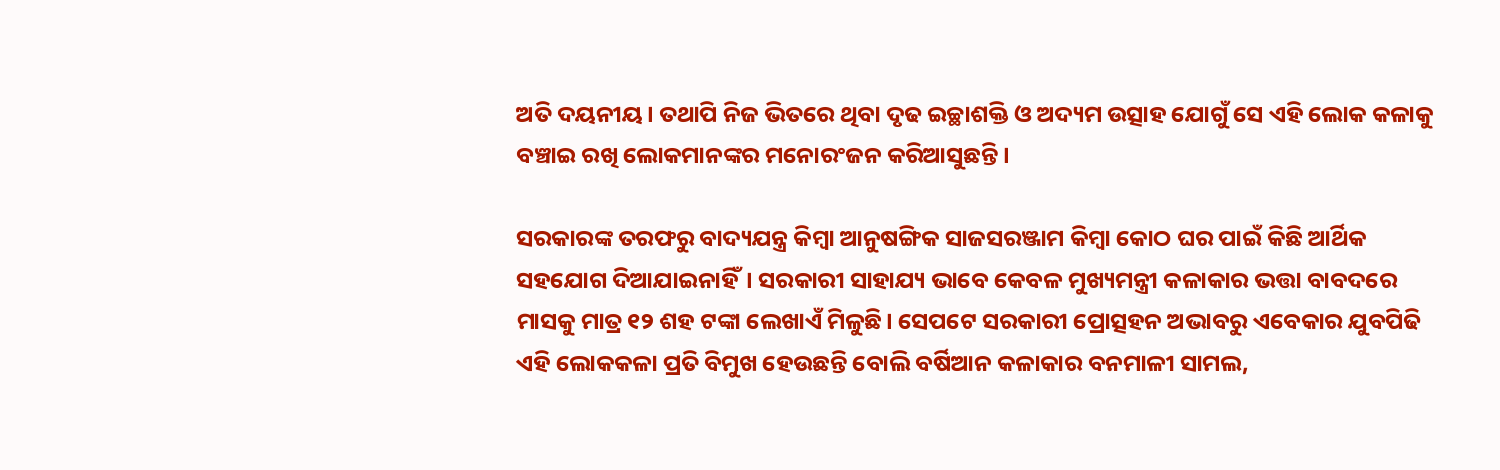ଅତି ଦୟନୀୟ। ତଥାପି ନିଜ ଭିତରେ ଥିବା ଦୃଢ ଇଚ୍ଛାଶକ୍ତି ଓ ଅଦ୍ୟମ ଉତ୍ସାହ ଯୋଗୁଁ ସେ ଏହି ଲୋକ କଳାକୁ ବଞ୍ଚାଇ ରଖି ଲୋକମାନଙ୍କର ମନୋରଂଜନ କରିଆସୁଛନ୍ତି।

ସରକାରଙ୍କ ତରଫରୁ ବାଦ୍ୟଯନ୍ତ୍ର କିମ୍ବା ଆନୁଷଙ୍ଗିକ ସାଜସରଞ୍ଜାମ କିମ୍ବା କୋଠ ଘର ପାଇଁ କିଛି ଆର୍ଥିକ ସହଯୋଗ ଦିଆଯାଇନାହିଁ। ସରକାରୀ ସାହାଯ୍ୟ ଭାବେ କେବଳ ମୁଖ୍ୟମନ୍ତ୍ରୀ କଳାକାର ଭତ୍ତା ବାବଦରେ ମାସକୁ ମାତ୍ର ୧୨ ଶହ ଟଙ୍କା ଲେଖାଏଁ ମିଳୁଛି। ସେପଟେ ସରକାରୀ ପ୍ରୋତ୍ସହନ ଅଭାବରୁ ଏବେକାର ଯୁବପିଢି ଏହି ଲୋକକଳା ପ୍ରତି ବିମୁଖ ହେଉଛନ୍ତି ବୋଲି ବର୍ଷିଆନ କଳାକାର ବନମାଳୀ ସାମଲ,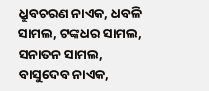ଧ୍ରୁବଚରଣ ନାଏକ, ଧବଳି ସାମଲ, ଟଙ୍କଧର ସାମଲ, ସନାତନ ସାମଲ, ବାସୁଦେବ ନାଏକ,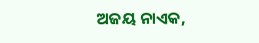ଅଜୟ ନାଏକ,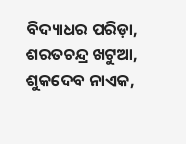ବିଦ୍ୟାଧର ପରିଡ଼ା, ଶରତଚନ୍ଦ୍ର ଖଟୁଆ, ଶୁକଦେବ ନାଏକ,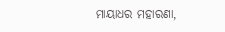ମାୟାଧର ମହାରଣା,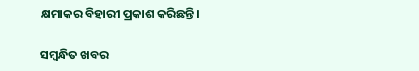କ୍ଷମାକର ବିହାରୀ ପ୍ରକାଶ କରିଛନ୍ତି।

ସମ୍ବନ୍ଧିତ ଖବର